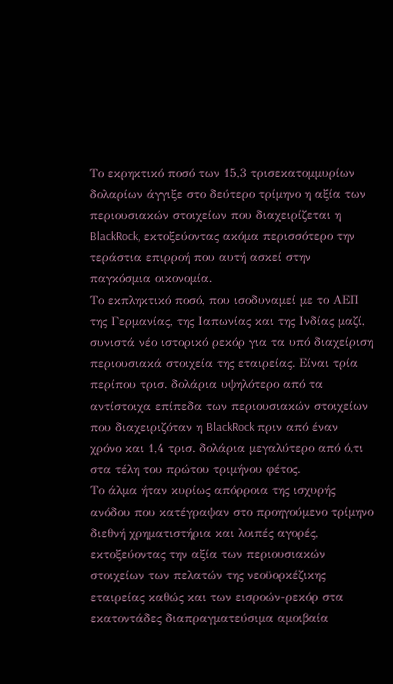Το εκρηκτικό ποσό των 15,3 τρισεκατομμυρίων δολαρίων άγγιξε στο δεύτερο τρίμηνο η αξία των περιουσιακών στοιχείων που διαχειρίζεται η BlackRock, εκτοξεύοντας ακόμα περισσότερο την τεράστια επιρροή που αυτή ασκεί στην παγκόσμια οικονομία.
Το εκπληκτικό ποσό, που ισοδυναμεί με το ΑΕΠ της Γερμανίας, της Ιαπωνίας και της Ινδίας μαζί, συνιστά νέο ιστορικό ρεκόρ για τα υπό διαχείριση περιουσιακά στοιχεία της εταιρείας. Είναι τρία περίπου τρισ. δολάρια υψηλότερο από τα αντίστοιχα επίπεδα των περιουσιακών στοιχείων που διαχειριζόταν η BlackRock πριν από έναν χρόνο και 1,4 τρισ. δολάρια μεγαλύτερο από ό,τι στα τέλη του πρώτου τριμήνου φέτος.
Το άλμα ήταν κυρίως απόρροια της ισχυρής ανόδου που κατέγραψαν στο προηγούμενο τρίμηνο διεθνή χρηματιστήρια και λοιπές αγορές, εκτοξεύοντας την αξία των περιουσιακών στοιχείων των πελατών της νεοϋορκέζικης εταιρείας καθώς και των εισροών-ρεκόρ στα εκατοντάδες διαπραγματεύσιμα αμοιβαία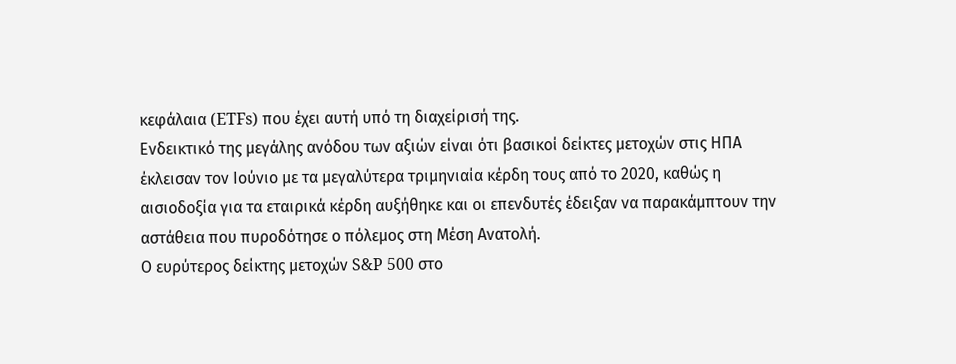κεφάλαια (ETFs) που έχει αυτή υπό τη διαχείρισή της.
Ενδεικτικό της μεγάλης ανόδου των αξιών είναι ότι βασικοί δείκτες μετοχών στις ΗΠΑ έκλεισαν τον Ιούνιο με τα μεγαλύτερα τριμηνιαία κέρδη τους από το 2020, καθώς η αισιοδοξία για τα εταιρικά κέρδη αυξήθηκε και οι επενδυτές έδειξαν να παρακάμπτουν την αστάθεια που πυροδότησε ο πόλεμος στη Μέση Ανατολή.
Ο ευρύτερος δείκτης μετοχών S&P 500 στο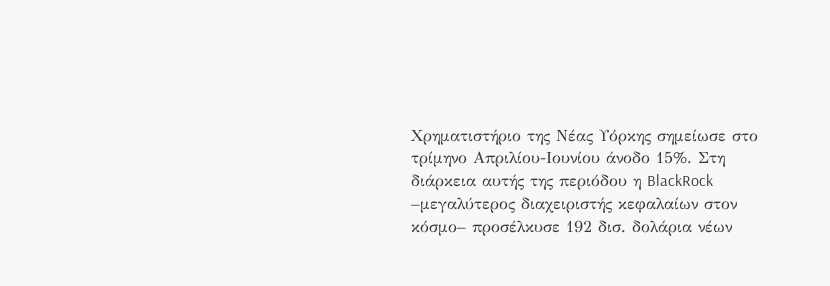Χρηματιστήριο της Νέας Υόρκης σημείωσε στο τρίμηνο Απριλίου-Ιουνίου άνοδο 15%. Στη διάρκεια αυτής της περιόδου η BlackRock –μεγαλύτερος διαχειριστής κεφαλαίων στον κόσμο– προσέλκυσε 192 δισ. δολάρια νέων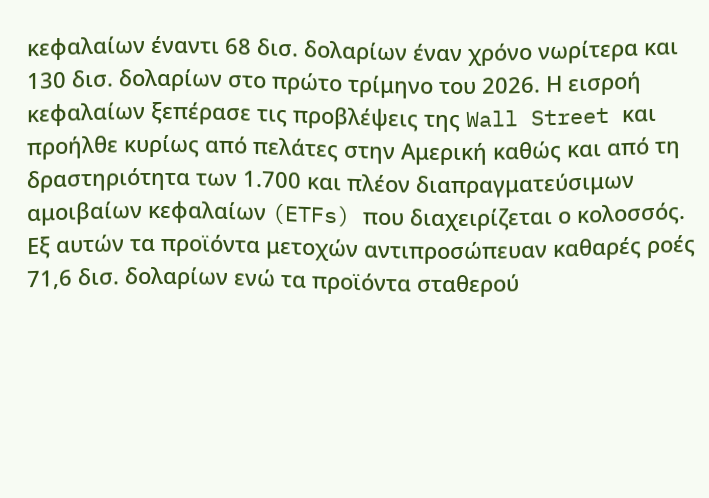κεφαλαίων έναντι 68 δισ. δολαρίων έναν χρόνο νωρίτερα και 130 δισ. δολαρίων στο πρώτο τρίμηνο του 2026. Η εισροή κεφαλαίων ξεπέρασε τις προβλέψεις της Wall Street και προήλθε κυρίως από πελάτες στην Αμερική καθώς και από τη δραστηριότητα των 1.700 και πλέον διαπραγματεύσιμων αμοιβαίων κεφαλαίων (ETFs) που διαχειρίζεται ο κολοσσός. Εξ αυτών τα προϊόντα μετοχών αντιπροσώπευαν καθαρές ροές 71,6 δισ. δολαρίων ενώ τα προϊόντα σταθερού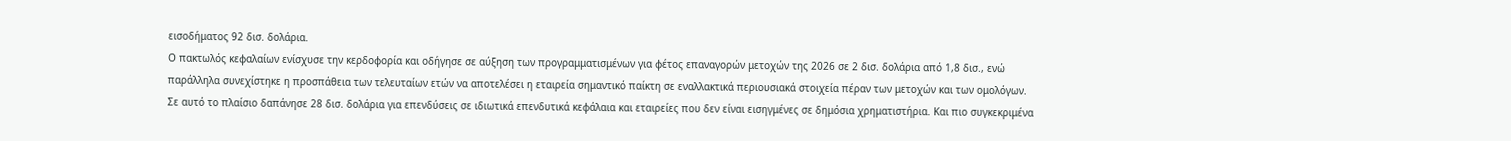εισοδήματος 92 δισ. δολάρια.
Ο πακτωλός κεφαλαίων ενίσχυσε την κερδοφορία και οδήγησε σε αύξηση των προγραμματισμένων για φέτος επαναγορών μετοχών της 2026 σε 2 δισ. δολάρια από 1,8 δισ., ενώ παράλληλα συνεχίστηκε η προσπάθεια των τελευταίων ετών να αποτελέσει η εταιρεία σημαντικό παίκτη σε εναλλακτικά περιουσιακά στοιχεία πέραν των μετοχών και των ομολόγων. Σε αυτό το πλαίσιο δαπάνησε 28 δισ. δολάρια για επενδύσεις σε ιδιωτικά επενδυτικά κεφάλαια και εταιρείες που δεν είναι εισηγμένες σε δημόσια χρηματιστήρια. Και πιο συγκεκριμένα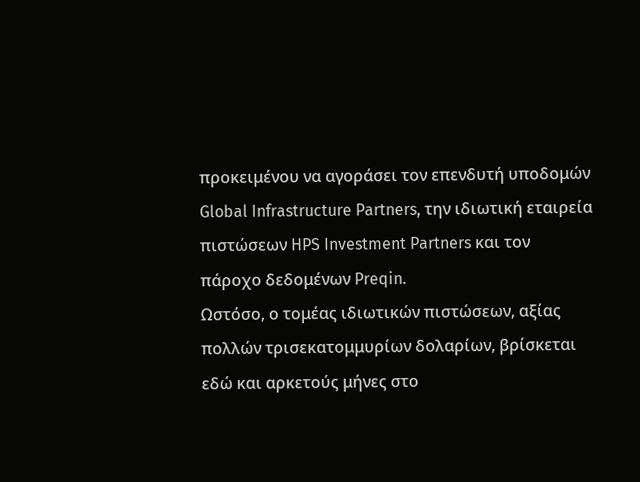προκειμένου να αγοράσει τον επενδυτή υποδομών Global Infrastructure Partners, την ιδιωτική εταιρεία πιστώσεων HPS Investment Partners και τον πάροχο δεδομένων Preqin.
Ωστόσο, ο τομέας ιδιωτικών πιστώσεων, αξίας πολλών τρισεκατομμυρίων δολαρίων, βρίσκεται εδώ και αρκετούς μήνες στο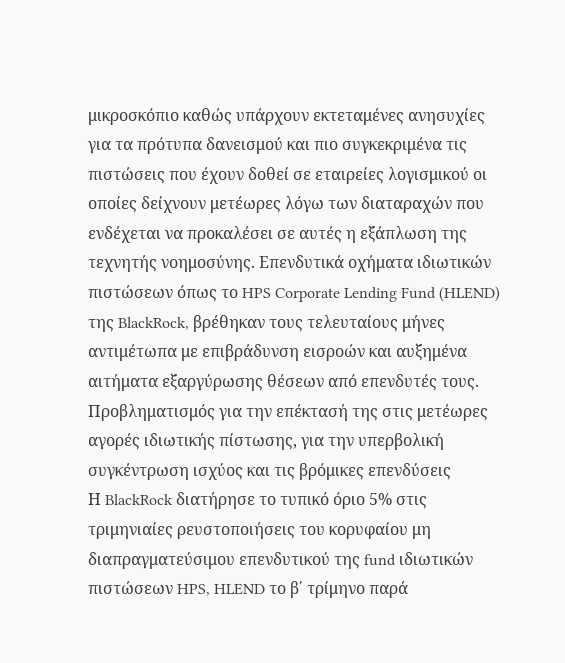μικροσκόπιο καθώς υπάρχουν εκτεταμένες ανησυχίες για τα πρότυπα δανεισμού και πιο συγκεκριμένα τις πιστώσεις που έχουν δοθεί σε εταιρείες λογισμικού οι οποίες δείχνουν μετέωρες λόγω των διαταραχών που ενδέχεται να προκαλέσει σε αυτές η εξάπλωση της τεχνητής νοημοσύνης. Επενδυτικά οχήματα ιδιωτικών πιστώσεων όπως το HPS Corporate Lending Fund (HLEND) της BlackRock, βρέθηκαν τους τελευταίους μήνες αντιμέτωπα με επιβράδυνση εισροών και αυξημένα αιτήματα εξαργύρωσης θέσεων από επενδυτές τους.
Προβληματισμός για την επέκτασή της στις μετέωρες αγορές ιδιωτικής πίστωσης, για την υπερβολική συγκέντρωση ισχύος και τις βρόμικες επενδύσεις
Η BlackRock διατήρησε το τυπικό όριο 5% στις τριμηνιαίες ρευστοποιήσεις του κορυφαίου μη διαπραγματεύσιμου επενδυτικού της fund ιδιωτικών πιστώσεων HPS, HLEND το β΄ τρίμηνο παρά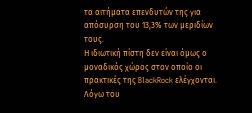τα αιτήματα επενδυτών της για απόσυρση του 13,3% των μεριδίων τους.
Η ιδιωτική πίστη δεν είναι όμως ο μοναδικός χώρος στον οποίο οι πρακτικές της BlackRock ελέγχονται. Λόγω του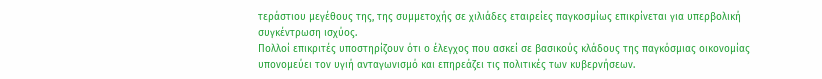τεράστιου μεγέθους της, της συμμετοχής σε χιλιάδες εταιρείες παγκοσμίως επικρίνεται για υπερβολική συγκέντρωση ισχύος.
Πολλοί επικριτές υποστηρίζουν ότι ο έλεγχος που ασκεί σε βασικούς κλάδους της παγκόσμιας οικονομίας υπονομεύει τον υγιή ανταγωνισμό και επηρεάζει τις πολιτικές των κυβερνήσεων.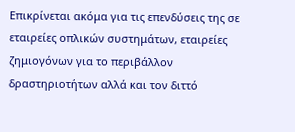Επικρίνεται ακόμα για τις επενδύσεις της σε εταιρείες οπλικών συστημάτων, εταιρείες ζημιογόνων για το περιβάλλον δραστηριοτήτων αλλά και τον διττό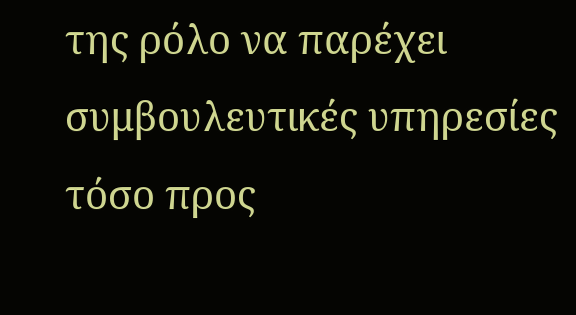της ρόλο να παρέχει συμβουλευτικές υπηρεσίες τόσο προς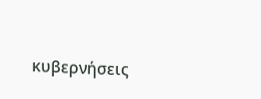κυβερνήσεις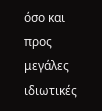όσο και προς μεγάλες ιδιωτικές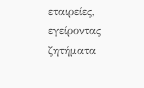εταιρείες, εγείροντας ζητήματα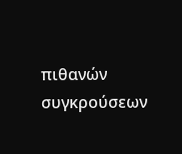πιθανών συγκρούσεων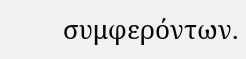συμφερόντων.